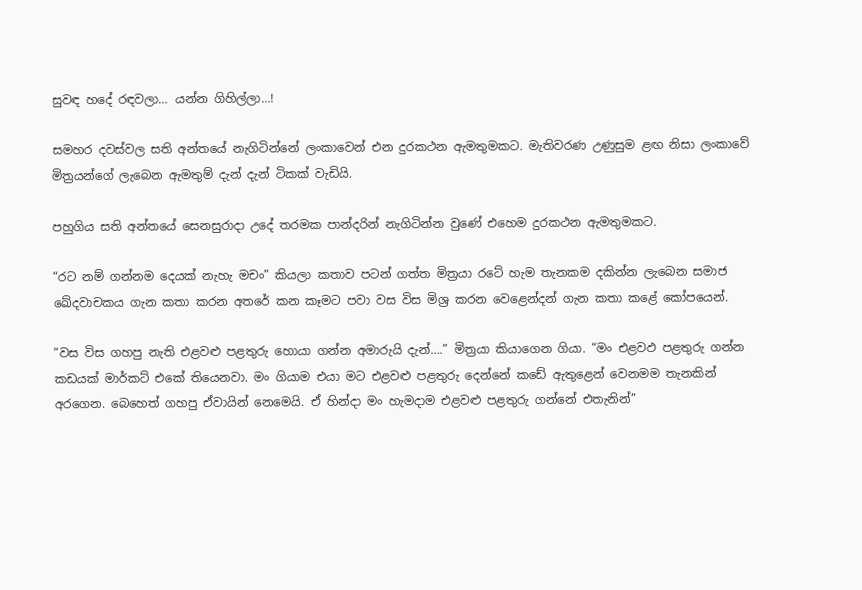සුවඳ හදේ රඳවලා… යන්න ගිහිල්ලා…!

සමහර දවස්වල සති අන්තයේ නැගිටින්නේ ලංකාවෙන් එන දුරකථන ඇමතුමකට. මැතිවරණ උණුසුම ළඟ නිසා ලංකාවේ මිත්‍රයන්ගේ ලැබෙන ඇමතුම් දැන් දැන් ටිකක් වැඩියි.

පහුගිය සති අන්තයේ සෙනසුරාදා උදේ තරමක පාන්දරින් නැගිටින්න වුණේ එහෙම දුරකථන ඇමතුමකට.

“රට නම් ගන්නම දෙයක් නැහැ මචං” කියලා කතාව පටන් ගත්ත මිත්‍රයා රටේ හැම තැනකම දකින්න ලැබෙන සමාජ ඛේදවාචකය ගැන කතා කරන අතරේ කන කෑමට පවා වස විස මිශ්‍ර කරන වෙළෙන්දන් ගැන කතා කළේ කෝපයෙන්.

“වස විස ගහපු නැති එළවළු පළතුරු හොයා ගන්න අමාරුයි දැන්….” මිත්‍රයා කියාගෙන ගියා. “මං එළවඵ පළතුරු ගන්න කඩයක් මාර්කට් එකේ තියෙනවා. මං ගියාම එයා මට එළවළු පළතුරු දෙන්නේ කඩේ ඇතුළෙන් වෙනමම තැනකින් අරගෙන. බෙහෙත් ගහපු ඒවායින් නෙමෙයි. ඒ හින්දා මං හැමදාම එළවළු පළතුරු ගන්නේ එතැනින්”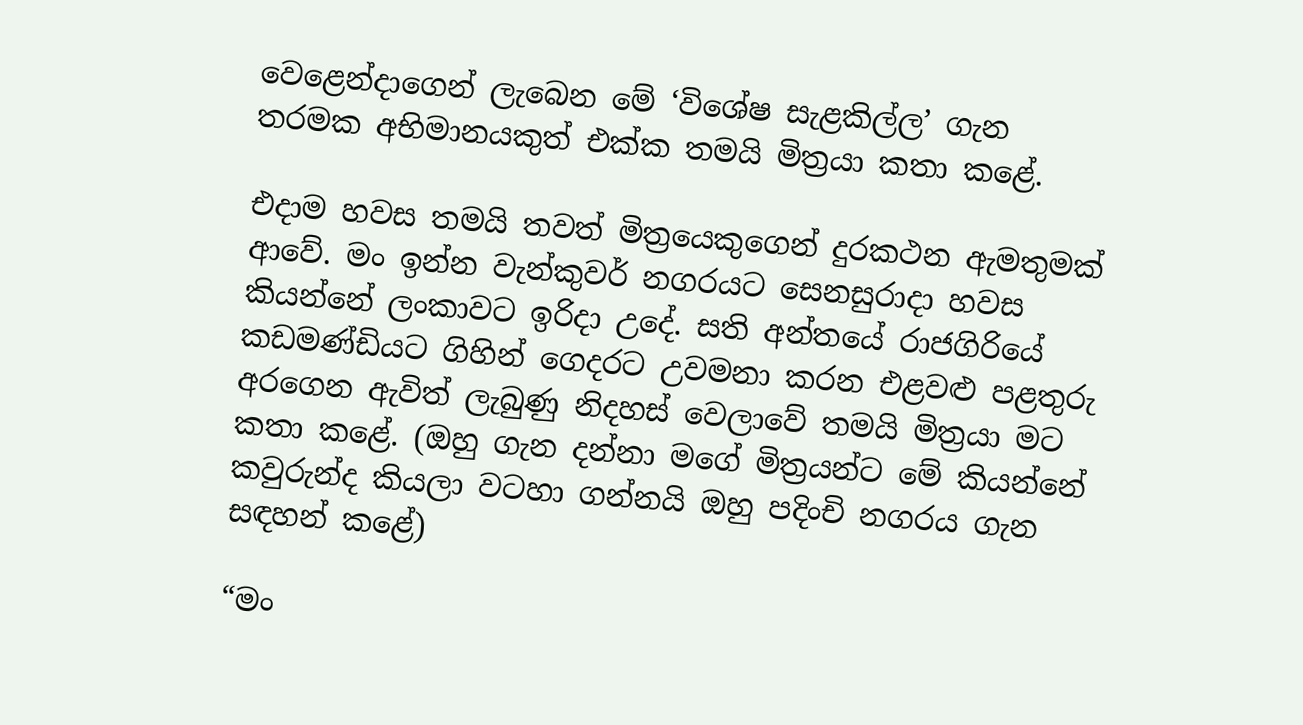වෙළෙන්දාගෙන් ලැබෙන මේ ‘විශේෂ සැළකිල්ල’ ගැන තරමක අභිමානයකුත් එක්ක තමයි මිත්‍රයා කතා කළේ.

එදාම හවස තමයි තවත් මිත්‍රයෙකුගෙන් දුරකථන ඇමතුමක් ආවේ. මං ඉන්න වැන්කුවර් නගරයට සෙනසුරාදා හවස කියන්නේ ලංකාවට ඉරිදා උදේ. සති අන්තයේ රාජගිරියේ කඩමණ්ඩියට ගිහින් ගෙදරට උවමනා කරන එළවළු පළතුරු අරගෙන ඇවිත් ලැබුණු නිදහස් වෙලාවේ තමයි මිත්‍රයා මට කතා කළේ. (ඔහු ගැන දන්නා මගේ මිත්‍රයන්ට මේ කියන්නේ කවුරුන්ද කියලා වටහා ගන්නයි ඔහු පදිංචි නගරය ගැන සඳහන් කළේ)

“මං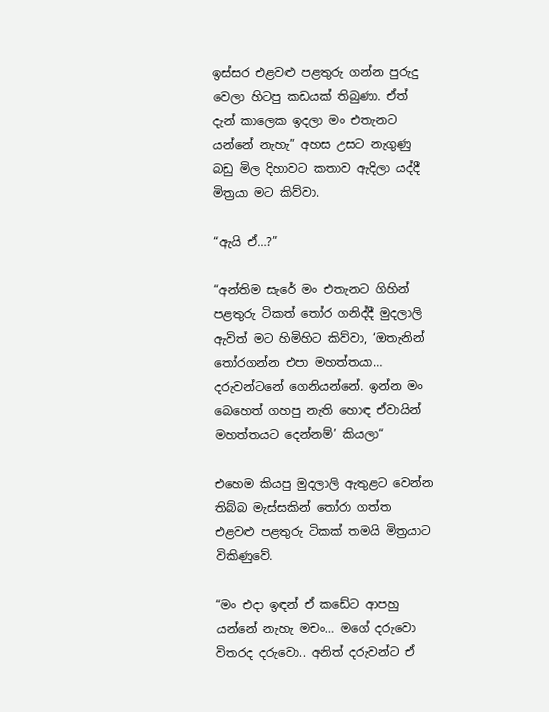ඉස්සර එළවළු පළතුරු ගන්න පුරුදු වෙලා හිටපු කඩයක් තිබුණා. ඒත් දැන් කාලෙක ඉදලා මං එතැනට යන්නේ නැහැ” අහස උසට නැගුණු බඩු මිල දිහාවට කතාව ඇදිලා යද්දී මිත්‍රයා මට කිව්වා.

“ඇයි ඒ…?”

“අන්තිම සැරේ මං එතැනට ගිහින් පළතුරු ටිකත් තෝර ගනිද්දී මුදලාලි ඇවිත් මට හිමිහිට කිව්වා, ‘ඔතැනින් තෝරගන්න එපා මහත්තයා… දරුවන්ටනේ ගෙනියන්නේ. ඉන්න මං බෙහෙත් ගහපු නැති හො‍ඳ ඒවායින් මහත්තයට දෙන්නම්’ කියලා“

එහෙම කියපු මුදලාලි ඇතුළට වෙන්න තිබ්බ මැස්සකින් තෝරා ගත්ත එළවළු පළතුරු ටිකක් තමයි මිත්‍රයාට විකිණුවේ.

“මං එදා ඉඳන් ඒ කඩේට ආපහු යන්නේ නැහැ මචං… මගේ දරුවො විතරද දරුවො.. අනිත් දරුවන්ට ඒ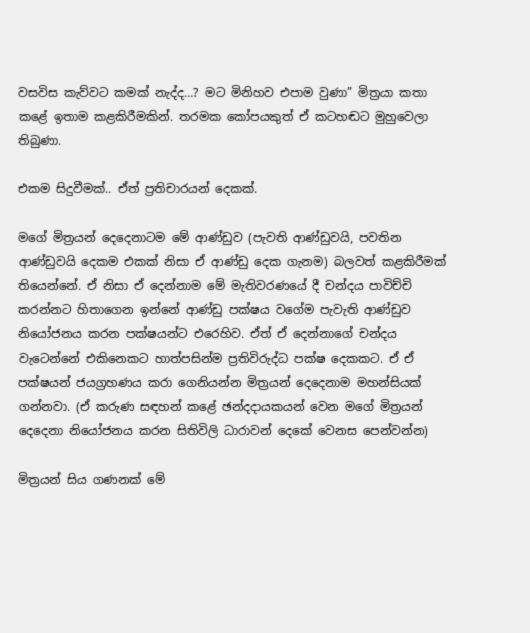වසවිස කැව්වට කමක් නැද්ද…? මට මිනිහව එපාම වුණා” මිත්‍රයා කතා කළේ ඉතාම කළකිරීමකින්. තරමක කෝපයකුත් ඒ කටහඬට මුහුවෙලා තිබුණා.

එකම සිදුවීමක්.. ඒත් ප්‍රතිචාරයන් දෙකක්.

මගේ මිත්‍රයන් දෙදෙනාටම මේ ආණ්ඩුව (පැවති ආණ්ඩුවයි, පවතින ආණ්ඩුවයි දෙකම එකක් නිසා ඒ ආණ්ඩු දෙක ගැනම) බලවත් කළකිරීමක් තියෙන්නේ. ඒ නිසා ඒ දෙන්නාම මේ මැතිවරණයේ දී චන්දය පාවිච්චි කරන්නට හිතාගෙන ඉන්නේ ආණ්ඩු පක්ෂය වගේම පැවැති ආණ්ඩුව නියෝජනය කරන පක්ෂයන්ට එරෙහිව. ඒත් ඒ දෙන්නාගේ චන්දය වැටෙන්නේ එකිනෙකට හාත්පසින්ම ප්‍රතිවිරුද්ධ පක්ෂ දෙකකට. ඒ ඒ පක්ෂයන් ජයග්‍රහණය කරා ගෙනියන්න මිත්‍රයන් දෙදෙනාම මහන්සියක් ගන්නවා. (ඒ කරුණ සඳහන් කළේ ඡන්දදායකයන් වෙන මගේ මිත්‍රයන් දෙදෙනා නියෝජනය කරන සිතිවිලි ධාරාවන් දෙකේ වෙනස පෙන්වන්න)

මිත්‍රයන් සිය ගණනක් මේ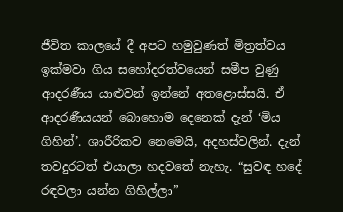ජීවිත කාලයේ දී අපට හමුවුණත් මිත්‍රත්වය ඉක්මවා ගිය සහෝදරත්වයෙන් සමීප වුණු ආදරණීය යාළුවන් ඉන්නේ අතළොස්සයි. ඒ ආදරණීයයන් බොහොම දෙනෙක් දැන් ‘මිය ගිහින්’. ශාරීරිකව නෙමෙයි, අදහස්වලින්. දැන් තවදුරටත් එයාලා හදවතේ නැහැ. “සුවඳ හදේ රඳවලා යන්න ගිහිල්ලා”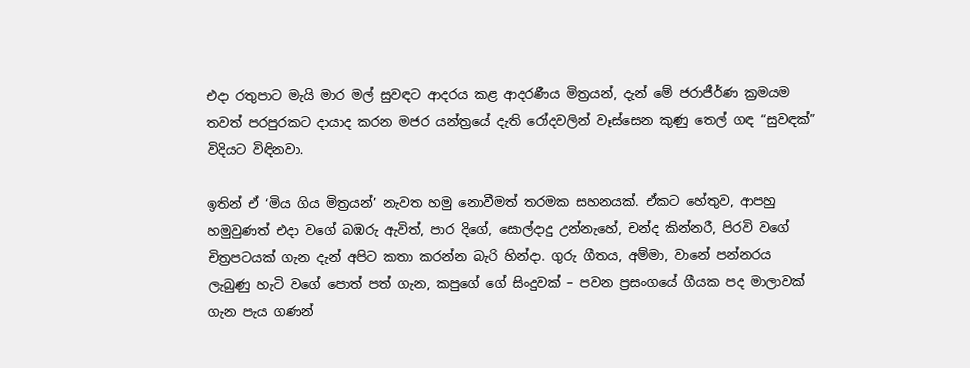එදා රතුපාට මැයි මාර මල් සුවඳට ආදරය කළ ආදරණීය මිත්‍රයන්, දැන් මේ ජරාජීර්ණ ක්‍රමයම තවත් පරපුරකට දායාද කරන මජර යන්ත්‍රයේ දැති රෝදවලින් වෑස්සෙන කුණු තෙල් ගඳ “සුවඳක්” විදියට විඳිනවා.

ඉතින් ඒ ‘මිය ගිය මිත්‍රයන්’ නැවත හමු නොවීමත් තරමක සහනයක්. ඒකට හේතුව, ආපහු හමුවුණත් එදා වගේ බඹරු ඇවිත්, පාර දිගේ, සොල්දාදු උන්නැහේ, චන්ද කින්නරී, පිරවි වගේ චිත්‍රපටයක් ගැන දැන් අපිට කතා කරන්න බැරි හින්දා. ගුරු ගීතය, අම්මා, වානේ පන්නරය ලැබුණු හැටි වගේ පොත් පත් ගැන, කපුගේ ගේ සිංදුවක් – පවන ප්‍රසංගයේ ගීයක පද මාලාවක් ගැන පැය ගණන්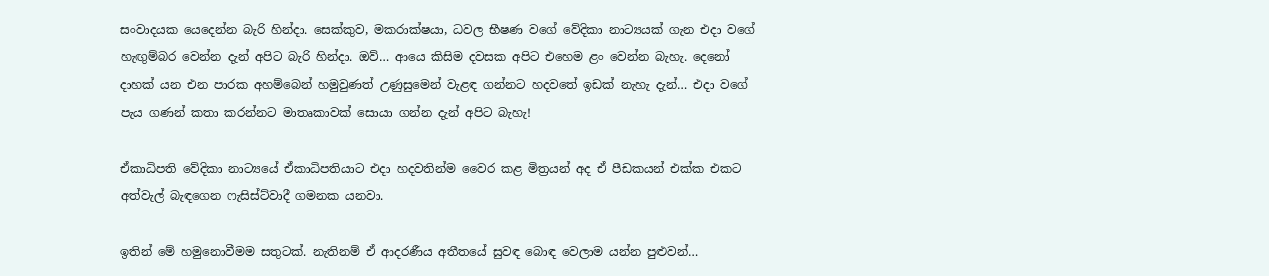සංවාදයක යෙදෙන්න බැරි හින්දා. සෙක්කුව, මකරාක්ෂයා, ධවල භීෂණ වගේ වේදිකා නාට්‍යයක් ගැන එදා වගේ හැඟුම්බර වෙන්න දැන් අපිට බැරි හින්දා. ඔව්… ආයෙ කිසිම දවසක අපිට එහෙම ළං වෙන්න බැහැ. දෙනෝ දාහක් යන එන පාරක අහම්බෙන් හමුවුණත් උණුසුමෙන් වැළඳ ගන්නට හදවතේ ඉඩක් නැහැ දැන්… එදා වගේ පැය ගණන් කතා කරන්නට මාතෘකාවක් සොයා ගන්න දැන් අපිට බැහැ!

ඒකාධිපති වේදිකා නාට්‍යයේ ඒකාධිපතියාට එදා හදවතින්ම වෛර කළ මිත්‍රයන් අද ඒ පීඩකයන් එක්ක එකට අත්වැල් බැඳගෙන ෆැසිස්ට්වාදී ගමනක යනවා.

ඉතින් මේ හමුනොවීමම සතුටක්. නැතිනම් ඒ ආදරණීය අතීතයේ සුවඳ බොඳ වෙලාම යන්න පුළුවන්…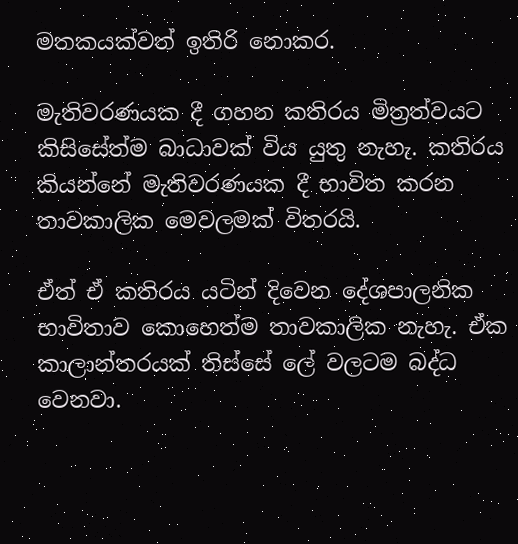මතකයක්වත් ඉතිරි නොකර.

මැතිවරණයක දී ගහන කතිරය මිත්‍රත්වයට කිසිසේත්ම බාධාවක් විය යුතු නැහැ. කතිරය කියන්නේ මැතිවරණයක දී භාවිත කරන තාවකාලික මෙවලමක් විතරයි.

ඒත් ඒ කතිරය යටින් දිවෙන දේශපාලනික භාවිතාව කොහෙත්ම තාවකාලික නැහැ. ඒක කාලාන්තරයක් තිස්සේ ලේ වලටම බද්ධ වෙනවා.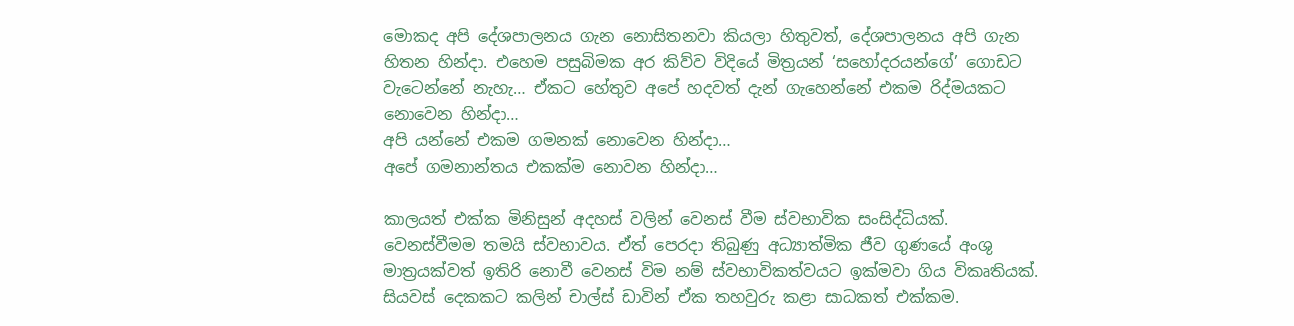මොකද අපි දේශපාලනය ගැන නොසිතනවා කියලා හිතුවත්, දේශපාලනය අපි ගැන හිතන හින්දා. එහෙම පසුබිමක අර කිව්ව විදියේ මිත්‍රයන් ‘සහෝදරයන්ගේ’ ගොඩට වැටෙන්නේ නැහැ… ඒකට හේතුව අපේ හදවත් දැන් ගැහෙන්නේ එකම රිද්මයකට නොවෙන හින්දා…
අපි යන්නේ එකම ගමනක් නොවෙන හින්දා…
අපේ ගමනාන්තය එකක්ම නොවන හින්දා…

කාලයත් එක්ක මිනිසුන් අදහස් වලින් වෙනස් වීම ස්වභාවික සංසිද්ධියක්. වෙනස්වීමම තමයි ස්වභාවය. ඒත් පෙරදා තිබුණු අධ්‍යාත්මික ජීව ගුණයේ අංශු මාත්‍රයක්වත් ඉතිරි නොවී වෙනස් විම නම් ස්වභාවිකත්වයට ඉක්මවා ගිය විකෘතියක්. සියවස් දෙකකට කලින් චාල්ස් ඩාවින් ඒක තහවුරු කළා සාධකත් එක්කම.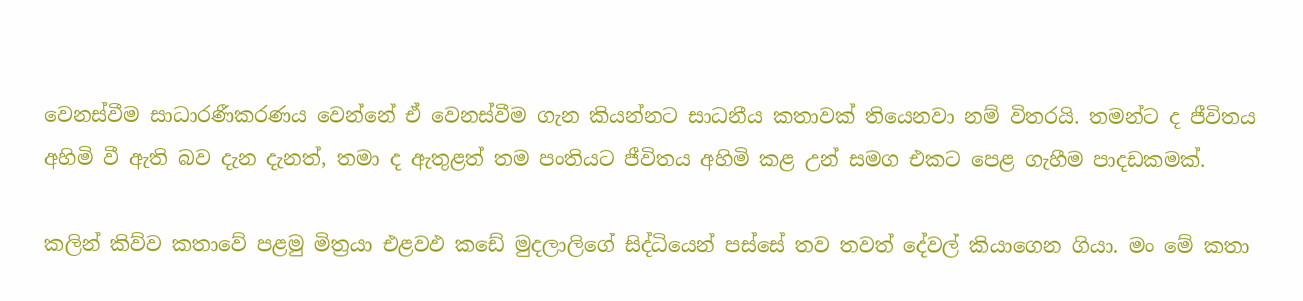වෙනස්වීම සාධාරණීකරණය වෙන්නේ ඒ වෙනස්වීම ගැන කියන්නට සාධනීය කතාවක් තියෙනවා නම් විතරයි. තමන්ට ද ජීවිතය අහිමි වී ඇති බව දැන දැනත්, තමා ද ඇතුළත් තම පංතියට ජීවිතය අහිමි කළ උන් සමග එකට පෙළ ගැහීම පාදඩකමක්.

කලින් කිව්ව කතාවේ පළමු මිත්‍රයා එළවඵ කඩේ මුදලාලිගේ සිද්ධියෙන් පස්සේ තව තවත් දේවල් කියාගෙන ගියා. මං මේ කතා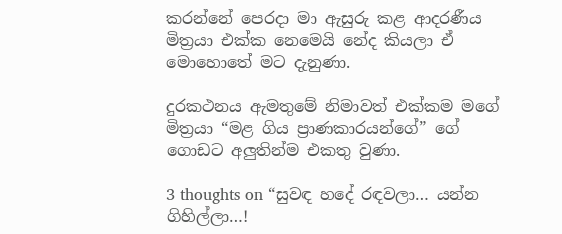කරන්නේ පෙරදා මා ඇසුරු කළ ආදරණීය මිත්‍රයා එක්ක නෙමෙයි නේද කියලා ඒ මොහොතේ මට දැනුණා.

දුරකථනය ඇමතුමේ නිමාවත් එක්කම මගේ මිත්‍රයා “මළ ගිය ප්‍රාණකාරයන්ගේ” ගේ ගොඩට අලුතින්ම එකතු වුණා.

3 thoughts on “සුවඳ හදේ රඳවලා… යන්න ගිහිල්ලා…!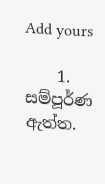Add yours

    1. සම්පූර්ණ ඇත්ත.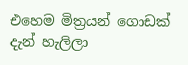එහෙම මිත්‍රයන් ගොඩක් දැන් හැලිලා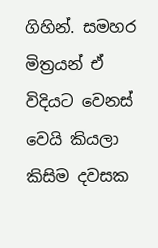ගිහින්. සමහර මිත්‍රයන් ඒ විදියට වෙනස් වෙයි කියලා කිසිම දවසක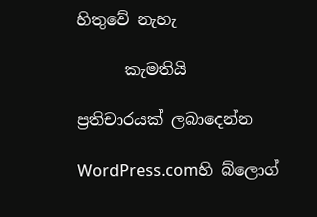හිතුවේ නැහැ

      කැමතියි

ප්‍රතිචාරයක් ලබාදෙන්න

WordPress.comහි බ්ලොග්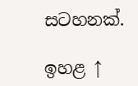සටහනක්.

ඉහළ ↑